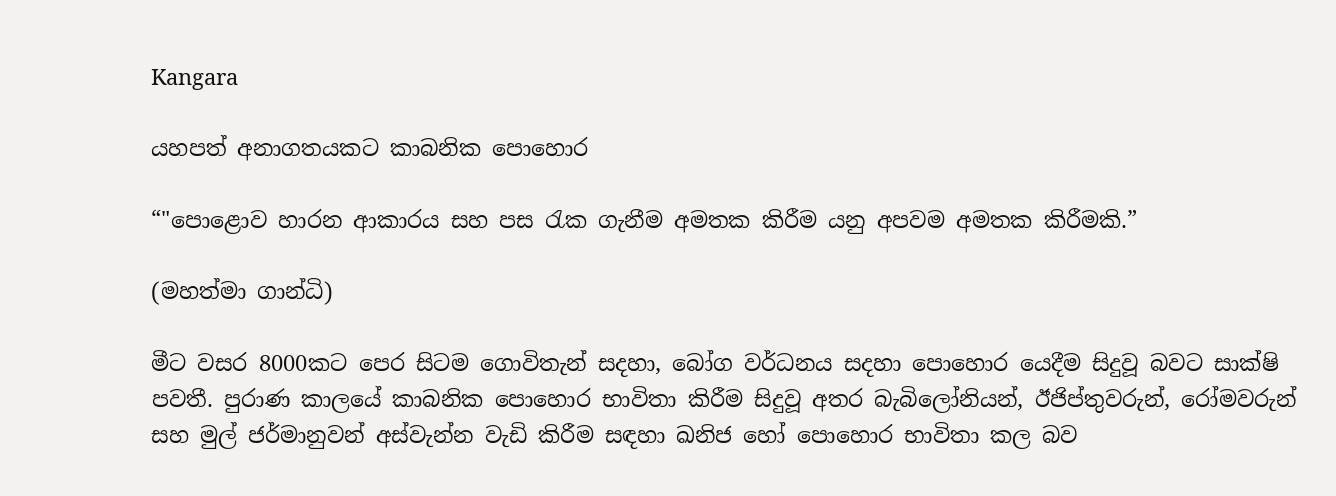Kangara

යහපත් අනාගතයකට කාබනික පොහොර

“"පොළොව හාරන ආකාරය සහ පස රැක ගැනීම අමතක කිරීම යනු අපවම අමතක කිරීමකි.”

(මහත්මා ගාන්ධි)

මීට වසර 8000කට පෙර සිටම ගොවිතැන් සදහා, බෝග වර්ධනය සදහා පොහොර යෙදීම සිදුවූ බවට සාක්ෂි පවතී. පුරාණ කාලයේ කාබනික පොහොර භාවිතා කිරීම සිදුවූ අතර බැබිලෝනියන්, ඊජිප්තුවරුන්, රෝමවරුන් සහ මුල් ජර්මානුවන් අස්වැන්න වැඩි කිරීම සඳහා ඛනිජ හෝ පොහොර භාවිතා කල බව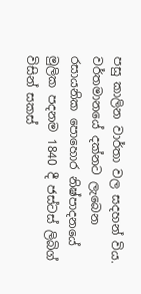පසු කාලින වාර්තා වල සදහන් විය. වර්තමානයේ දක්නට ලැබෙන රසායනික පොහොර නිෂ්පාදනයේ මුලික පදනම 1840 දී ජස්ටස් ලිබිග් විසින් සකස්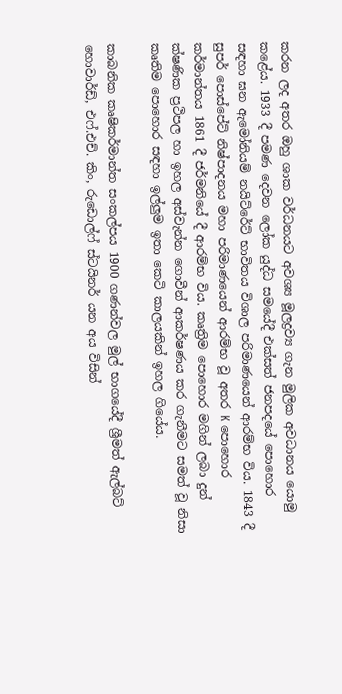කරන ලද අතර ඔහු ශාක වර්ධනයට අවශ්‍ය මූලද්‍රව්‍ය ගැන මුලික අවධානය යොමු කළේය. 1933 දී පමණ දෙවන ලෝක යුද්ධ සමයේදී එක්සත් ජනපදයේ පොහොර සඳහා ඝන ඇමෝනියම් නයිට්රේට් භාවිතය විශාල පරිමාණයෙන් ආරම්භ විය. 1843 දී සුපර් පොස්පේට් නිෂ්පාදනය මහා පරිමාණයෙන් ආරම්භ වූ අතර K පොහොර කර්මාන්තය 1861 දී ජර්මනියේ දී ආරම්භ විය. කෘත්‍රිම පොහොර මගින් ලබා දුන් ක්ෂණික ප්‍රථිපල හා ඉහල අස්වැන්න ගොවීන් ආකර්ෂණය කර ගැනීමට සමත් වූ නිසා කෘතිම පොහොර සඳහා ඉල්ලුම ඉතා කෙටි කාලයකින් ඉහල ගියේය.

කාබනික කෘෂිකර්මාන්ත සංකල්පය 1900 ගණන්වල මුල් භාගයේදී ශ්‍රීමත් ඇල්බට් හොවාර්ඩ්, එෆ්.එච්. කිං, රුඩොල්ෆ් ස්ටයිනර් යන අය විසින්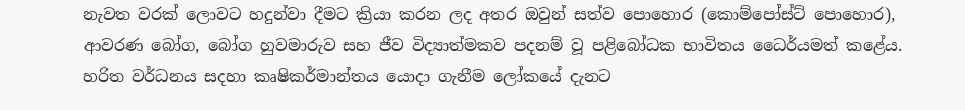නැවත වරක් ලොවට හදුන්වා දීමට ක්‍රියා කරන ලද අතර ඔවුන් සත්ව පොහොර (කොම්පෝස්ට් පොහොර), ආවරණ බෝග, බෝග හුවමාරුව සහ ජීව විද්‍යාත්මකව පදනම් වූ පළිබෝධක භාවිතය ධෛර්යමත් කළේය. හරිත වර්ධනය සදහා කෘෂිකර්මාන්තය යොදා ගැනීම ලෝකයේ දැනට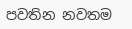පවතින නවතම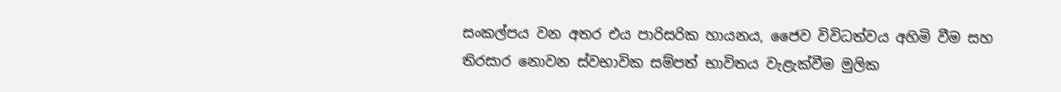සංකල්පය වන අතර එය පාරිසරික හායනය, ජෛව විවිධත්වය අහිමි වීම සහ තිරසාර නොවන ස්වභාවික සම්පත් භාවිතය වැළැක්වීම මුලික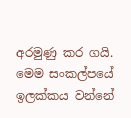අරමුණු කර ගයි. මෙම සංකල්පයේ ඉලක්කය වන්නේ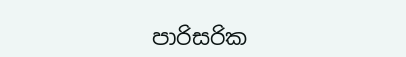පාරිසරික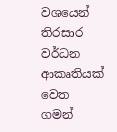වශයෙන් තිරසාර වර්ධන ආකෘතියක් වෙත ගමන්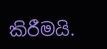කිරීමයි.